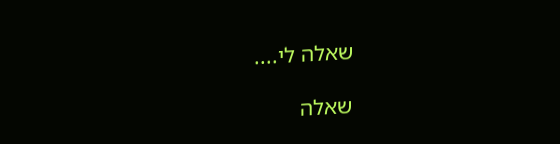שאלה לי....

שאלה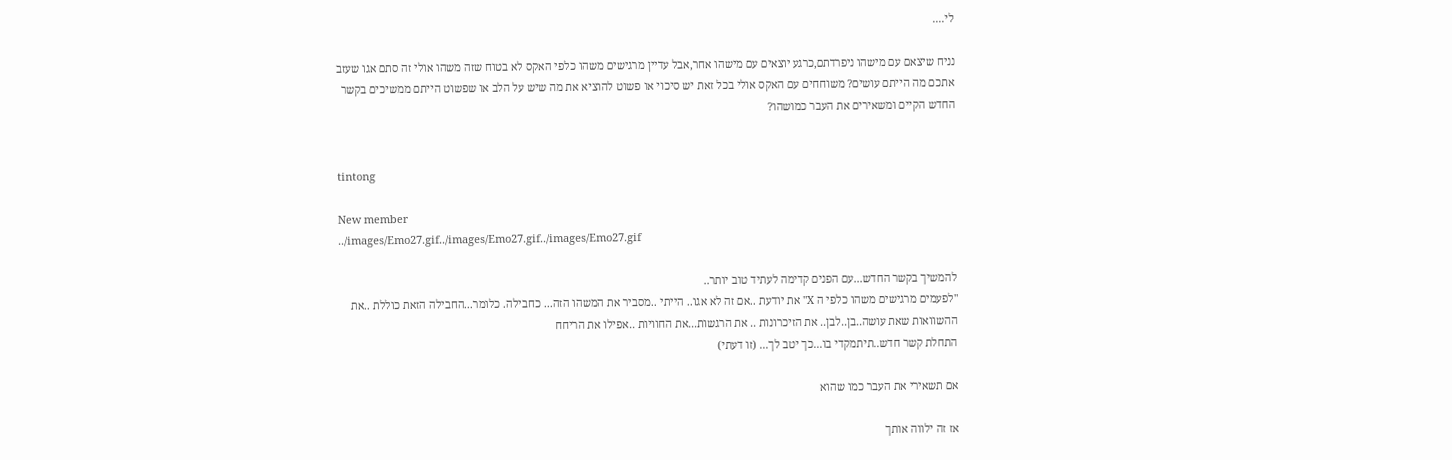לי....

נניח שיצאם עם מישהו ניפרדתם,כרגע יוצאים עם מישהו אחר,אבל עדיין מרגישים משהו כלפי האקס לא בטוח שזה משהו אולי זה סתם אגו שעזב אתכם מה הייתם עושים? משוחחים עם האקס אולי בכל זאת יש סיכוי או פשוט להוציא את מה שיש על הלב או שפשוט הייתם ממשיכים בקשר החדש הקיים ומשאירים את העבר כמושהו?


tintong

New member
../images/Emo27.gif../images/Emo27.gif../images/Emo27.gif

להמשיך בקשר החדש...עם הפנים קדימה לעתיד טוב יותר..
"לפעמים מרגישים משהו כלפי ה X" את יודעת ..אם זה לא אגו.. הייתי ..מסביר את המשהו הזה... כחבילה. כלומר...החבילה הזאת כוללת ..את ההשוואות שאת עושה..בן..לבן.. את הזיכרונות .. את הרגשות...את החוויות ..אפילו את הריחח
התחלת קשר חדש..תיתמקדי בו...כך יטב לך... (זו דעתי)

אם תשאירי את העבר כמו שהוא

אז זה ילווה אותך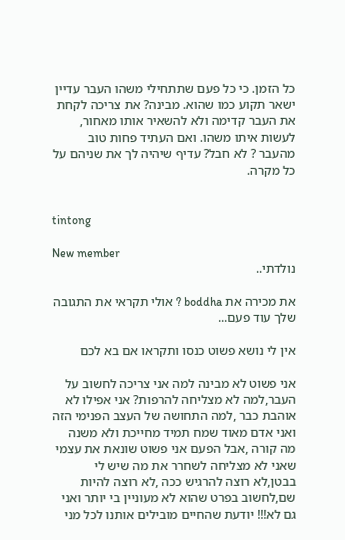כל הזמן. כי כל פעם שתתחילי משהו העבר עדיין ישאר תקוע כמו שהוא. מבינה? את צריכה לקחת את העבר קדימה ולא להשאיר אותו מאחור, לעשות איתו משהו. ואם העתיד פחות טוב מהעבר ? לא חבל? עדיף שיהיה לך את שניהם על כל מקרה.


tintong

New member
נולדתי..

את מכירה את boddha ? אולי תקראי את התגובה שלך עוד פעם...

אין לי נושא פשוט כנסו ותקראו אם בא לכם

אני פשוט לא מבינה למה אני צריכה לחשוב על העבר,למה לא מצליחה להרפות? אני אפילו לא אוהבת כבר ,למה התחושה של העצב הפנימי הזה ואני אדם מאוד שמח תמיד מחייכת ולא משנה מה קורה ,אבל הפעם אני פשוט שונאת את עצמי שאני לא מצליחה לשחרר את מה שיש לי בבטן,לא רוצה להרגיש ככה ,לא רוצה להיות שם,לחשוב בפרט שהוא לא מעוניין בי יותר ואני גם לא!!! יודעת שהחיים מובילים אותנו לכל מני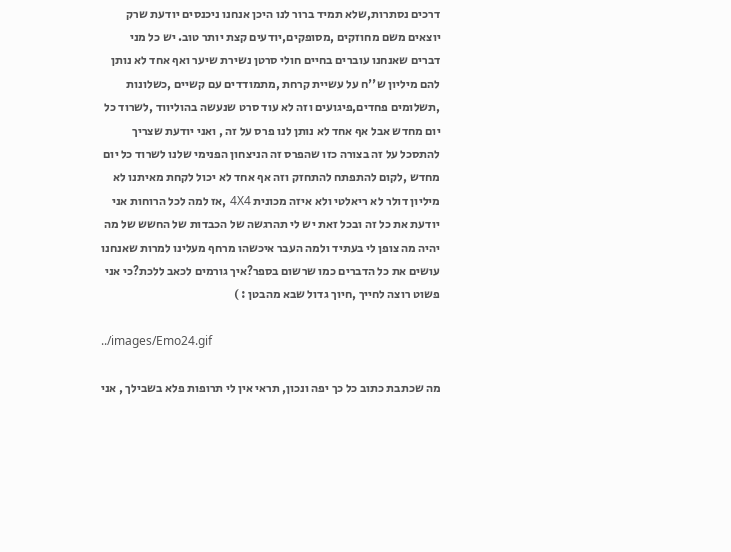דרכים נסתרות,שלא תמיד ברור לנו היכן אנחנו ניכנסים יודעת שרק יוצאים משם מחוזקים ,מסופקים,יודעים קצת יותר טוב. יש כל מני דברים שאנחנו עוברים בחיים חולי סרטן נשירת שיער ואף אחד לא נותן להם מיליון ש''ח על עשיית קרחת ,מתמודדים עם קשיים ,כשלונות ,תשלומים פחדים,פיגועים וזה לא עוד סרט שנעשה בהוליווד ,לשרוד כל יום מחדש אבל אף אחד לא נותן לנו פרס על זה , ואני יודעת שצריך להתסכל על זה בצורה כזו שהפרס זה הניצחון הפנימי שלנו לשרוד כל יום מחדש ,לקום להתפתח להתחזק וזה אף אחד לא יכול לקחת מאיתנו לא מיליון דולר לא ריאלטי ולא איזה מכונית 4X4 ,אז למה לכל הרוחות אני יודעת את כל זה ובכל זאת יש לי תהרגשה של הכבדות של החשש של מה יהיה מה צופן לי בעתיד ולמה העבר איכשהו מרחף מעלינו למרות שאנחנו עושים את כל הדברים כמו שרשום בספר?איך גורמים לכאב ללכת?כי אני פשוט רוצה לחייך ,חיוך גדול שבא מהבטן : )

../images/Emo24.gif

מה שכתבת כתוב כל כך יפה ונכון, תראי אין לי תרופות פלא בשבילך , אני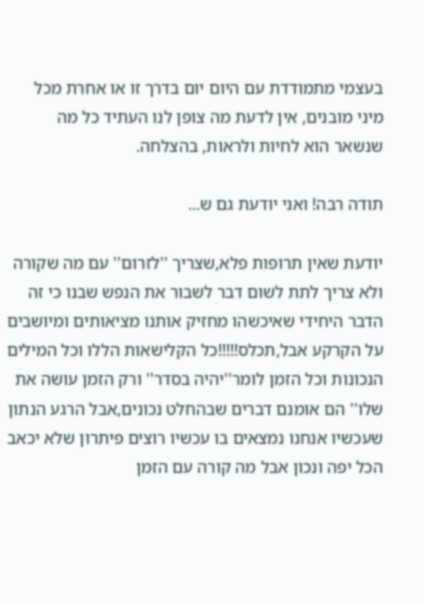בעצמי מתמודדת עם היום יום בדרך זו או אחרת מכל מיני מובנים, אין לדעת מה צופן לנו העתיד כל מה שנשאר הוא לחיות ולראות, בהצלחה.

תודה רבה! ואני יודעת גם ש...

יודעת שאין תרופות פלא,שצריך ''לזרום'' עם מה שקורה ולא צריך לתת לשום דבר לשבור את הנפש שבנו כי זה הדבר היחידי שאיכשהו מחזיק אותנו מציאותים ומיושבים על הקרקע אבל,תכלס!!!!!כל הקלישאות הללו וכל המילים הנכונות וכל הזמן לומר''יהיה בסדר'' ורק הזמן עושה את שלו'' הם אומנם דברים שבהחלט נכונים,אבל הרגע הנתון שעכשיו אנחנו נמצאים בו עכשיו רוצים פיתרון שלא יכאב הכל יפה ונכון אבל מה קורה עם הזמן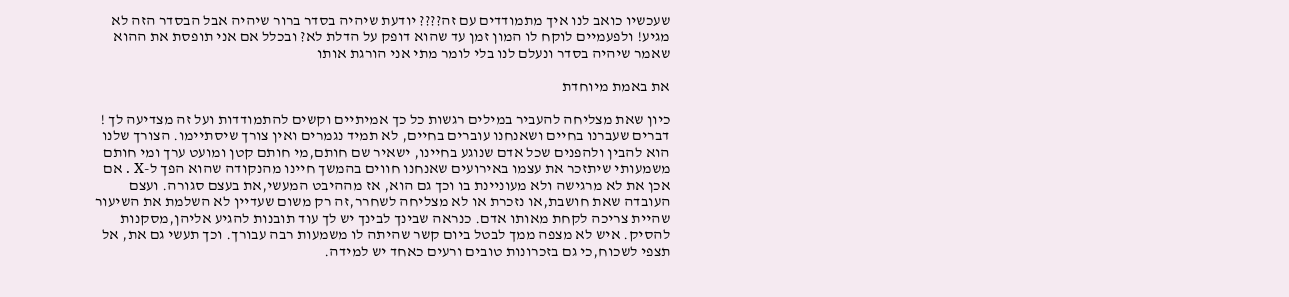שעכשיו כואב לנו איך מתמודדים עם זה???? יודעת שיהיה בסדר ברור שיהיה אבל הבסדר הזה לא מגיע! ולפעמיים לוקח לו המון זמן עד שהוא דופק על הדלת לא? ובכלל אם אני תופסת את ההוא שאמר שיהיה בסדר ונעלם לנו בלי לומר מתי אני הורגת אותו

את באמת מיוחדת

כיון שאת מצליחה להעביר במילים רגשות כל כך אמיתיים וקשים להתמודדות ועל זה מצדיעה לך ! דברים שעברנו בחיים ושאנחנו עוברים בחיים, לא תמיד נגמרים ואין צורך שיסתיימו. הצורך שלנו הוא להבין ולהפנים שכל אדם שנוגע בחיינו, ישאיר שם חותם,מי חותם קטן ומועט ערך ומי חותם משמעותי שיתזכר את עצמו באירועים שאנחנו חווים בהמשך חיינו מהנקודה שהוא הפך ל-X . אם אכן את לא מרגישה ולא מעוניינת בו וכך גם הוא, אז מההיבט המעשי,את בעצם סגורה. ועצם העובדה שאת חושבת,או נזכרת או לא מצליחה לשחרר,זה רק משום שעדיין לא השלמת את השיעור שהיית צריכה לקחת מאותו אדם. כנראה שבינך לבינך יש לך עוד תובנות להגיע אליהן,מסקנות להסיק. איש לא מצפה ממך לבטל ביום קשר שהיתה לו משמעות רבה עבורך. וכך תעשי גם את, אל תצפי לשכוח,כי גם בזכרונות טובים ורעים כאחד יש למידה.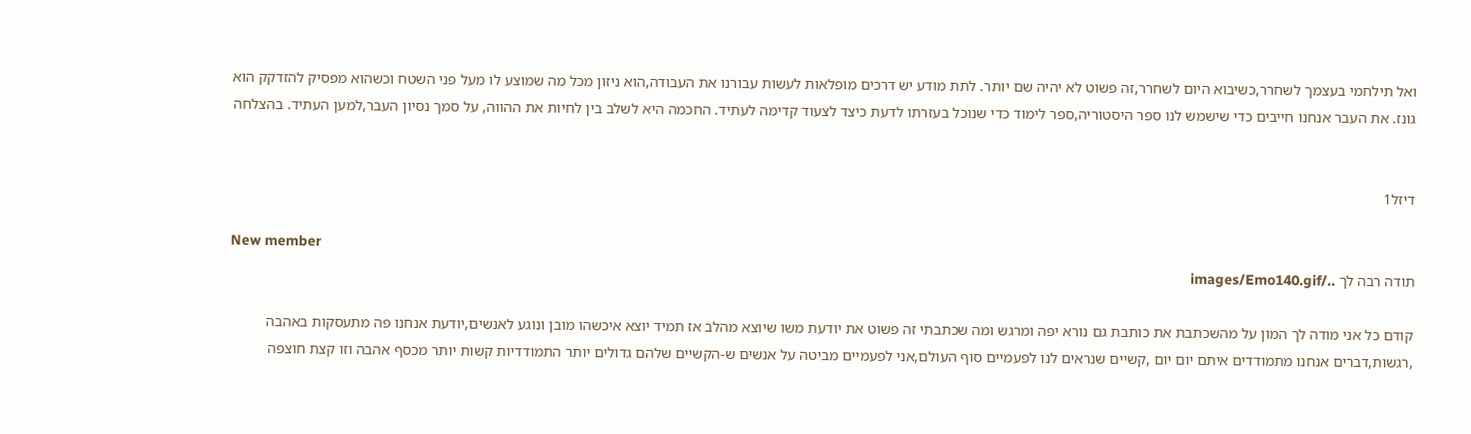ואל תילחמי בעצמך לשחרר,כשיבוא היום לשחרר,זה פשוט לא יהיה שם יותר. לתת מודע יש דרכים מופלאות לעשות עבורנו את העבודה,הוא ניזון מכל מה שמוצע לו מעל פני השטח וכשהוא מפסיק להזדקק הוא גונז. את העבר אנחנו חייבים כדי שישמש לנו ספר היסטוריה,ספר לימוד כדי שנוכל בעזרתו לדעת כיצד לצעוד קדימה לעתיד. החכמה היא לשלב בין לחיות את ההווה, על סמך נסיון העבר,למען העתיד. בהצלחה


דיזל1

New member
תודה רבה לך ../images/Emo140.gif

קודם כל אני מודה לך המון על מהשכתבת את כותבת גם נורא יפה ומרגש ומה שכתבתי זה פשוט את יודעת משו שיוצא מהלב אז תמיד יוצא איכשהו מובן ונוגע לאנשים,יודעת אנחנו פה מתעסקות באהבה ,רגשות,דברים אנחנו מתמודדים איתם יום יום ,קשיים שנראים לנו לפעמיים סוף העולם,אני לפעמיים מביטה על אנשים ש-הקשיים שלהם גדולים יותר התמודדיות קשות יותר מכסף אהבה וזו קצת חוצפה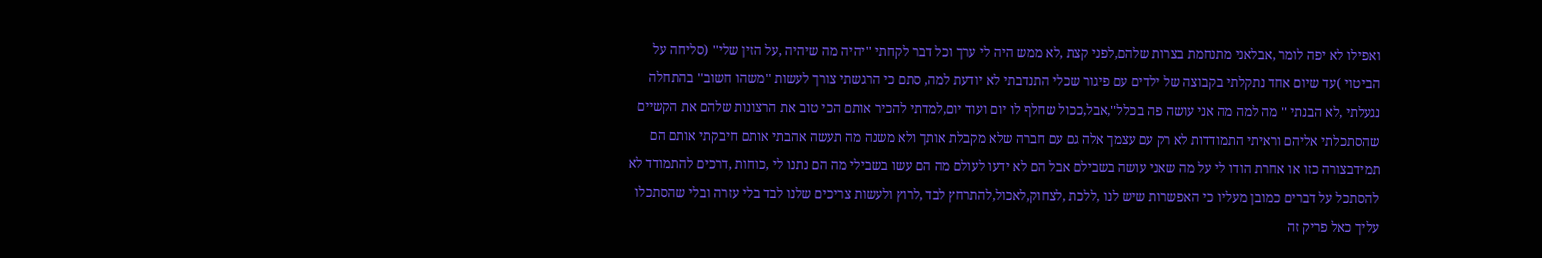ואפילו לא יפה לומר ,אבלאני מתנחמת בצרות שלהם,לפני קצת ,לא ממש היה לי ערך וכל דבר לקחתי ''יהיה מה שיהיה ,על הזין שלי'' (סליחה על הביטוי )עד שיום אחד נתקלתי בקבוצה של ילדים עם פיגור שכלי התנדבתי לא יודעת למה, סתם כי הרגשתי צורך לעשות ''משהו חשוב'' בהתחלה נגעלתי ,לא הבנתי '' מה למה מה אני עושה פה בכלל'',אבל,ככול שחלף לו יום ועוד יום,למדתי להכיר אותם הכי טוב את הרצונות שלהם את הקשיים שהסתכלתי אליהם וראיתי התמודדות לא רק עם עצמך אלה גם עם חברה שלא מקבלת אותך ולא משנה מה תעשה אהבתי אותם חיבקתי אותם הם תמידבצורה כזו או אחרת הודו לי על מה שאני עושה בשבילם אבל הם לא ידעו לעולם מה הם עשו בשבילי מה הם נתנו לי ,כוחות ,דרכים להתמודד לא להסתכל על דברים כמובן מעליו כי האפשרות שיש לנו ,ללכת ,לצחוק,לאכול,להתרחץ לבד ,לרוץ ולעשות צריכים שלנו לבד בלי עזרה ובלי שהסתכלו עליך כאל פריק זה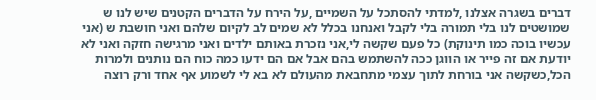דברים בשגרה אצלנו ,למדתי להסתכל על השמיים ,על הירח על הדברים הקטנים שיש לנו ש שמושטים לנו בלי תמורה בלי לקבל ואנחנו בכלל לא שמים לב לקיום שלהם ואני חושבת ש (אני עכשיו בוכה כמו תינוקת) כל פעם שקשה לי,אני נזכרת באותם ילדים ואני מרגישה חזקה ואני לא יודעת אם זה פייר או הווגן ככה להשתמש בהם אבל אם הם ידעו כמה כוח הם נותנים ולמרות הכל,כשקשה אני בורחת לתוך עצמי מתחבאת מהעולם לא בא לי לשמוע אף אחד ורק רוצה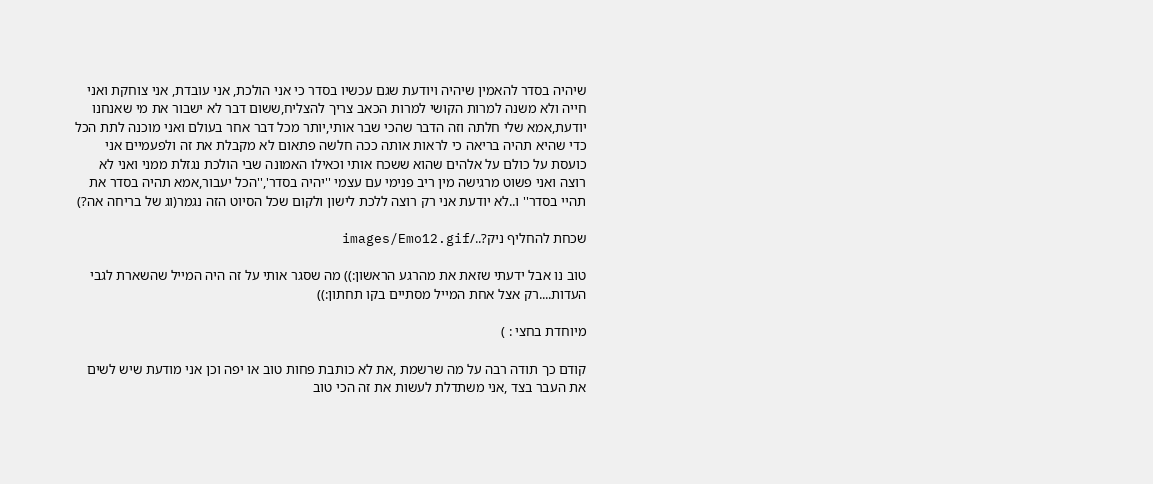שיהיה בסדר להאמין שיהיה ויודעת שגם עכשיו בסדר כי אני הולכת, אני עובדת, אני צוחקת ואני חייה ולא משנה למרות הקושי למרות הכאב צריך להצליח,ששום דבר לא ישבור את מי שאנחנו יודעת,אמא שלי חלתה וזה הדבר שהכי שבר אותי,יותר מכל דבר אחר בעולם ואני מוכנה לתת הכל כדי שהיא תהיה בריאה כי לראות אותה ככה חלשה פתאום לא מקבלת את זה ולפעמיים אני כועסת על כולם על אלהים שהוא ששכח אותי וכאילו האמונה שבי הולכת נגזלת ממני ואני לא רוצה ואני פשוט מרגישה מין ריב פנימי עם עצמי ''יהיה בסדר',''הכל יעבור,אמא תהיה בסדר את תהיי בסדר'' ו..לא יודעת אני רק רוצה ללכת לישון ולקום שכל הסיוט הזה נגמר(וג של בריחה אה?)

שכחת להחליף ניק?../images/Emo12.gif

טוב נו אבל ידעתי שזאת את מהרגע הראשון:)) מה שסגר אותי על זה היה המייל שהשארת לגבי העדות....רק אצל אחת המייל מסתיים בקו תחתון:))

מיוחדת בחצי : )

קודם כך תודה רבה על מה שרשמת ,את לא כותבת פחות טוב או יפה וכן אני מודעת שיש לשים את העבר בצד ,אני משתדלת לעשות את זה הכי טוב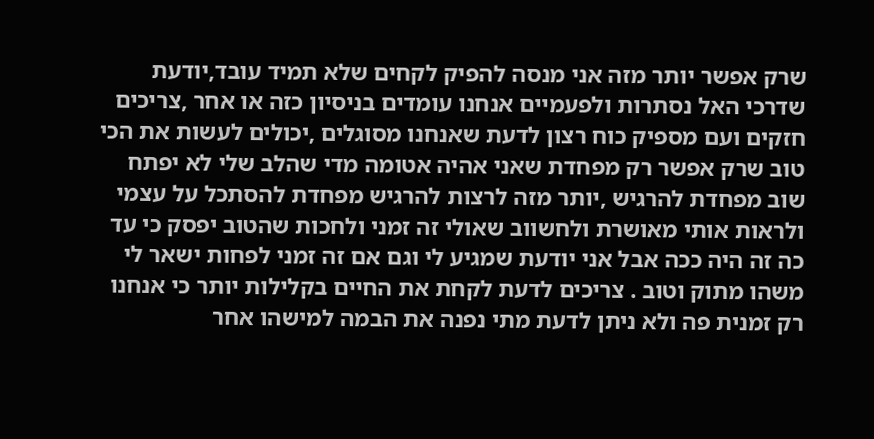שרק אפשר יותר מזה אני מנסה להפיק לקחים שלא תמיד עובד,יודעת שדרכי האל נסתרות ולפעמיים אנחנו עומדים בניסיון כזה או אחר ,צריכים חזקים ועם מספיק כוח רצון לדעת שאנחנו מסוגלים ,יכולים לעשות את הכי טוב שרק אפשר רק מפחדת שאני אהיה אטומה מדי שהלב שלי לא יפתח שוב מפחדת להרגיש ,יותר מזה לרצות להרגיש מפחדת להסתכל על עצמי ולראות אותי מאושרת ולחשווב שאולי זה זמני ולחכות שהטוב יפסק כי עד כה זה היה ככה אבל אני יודעת שמגיע לי וגם אם זה זמני לפחות ישאר לי משהו מתוק וטוב . צריכים לדעת לקחת את החיים בקלילות יותר כי אנחנו רק זמנית פה ולא ניתן לדעת מתי נפנה את הבמה למישהו אחר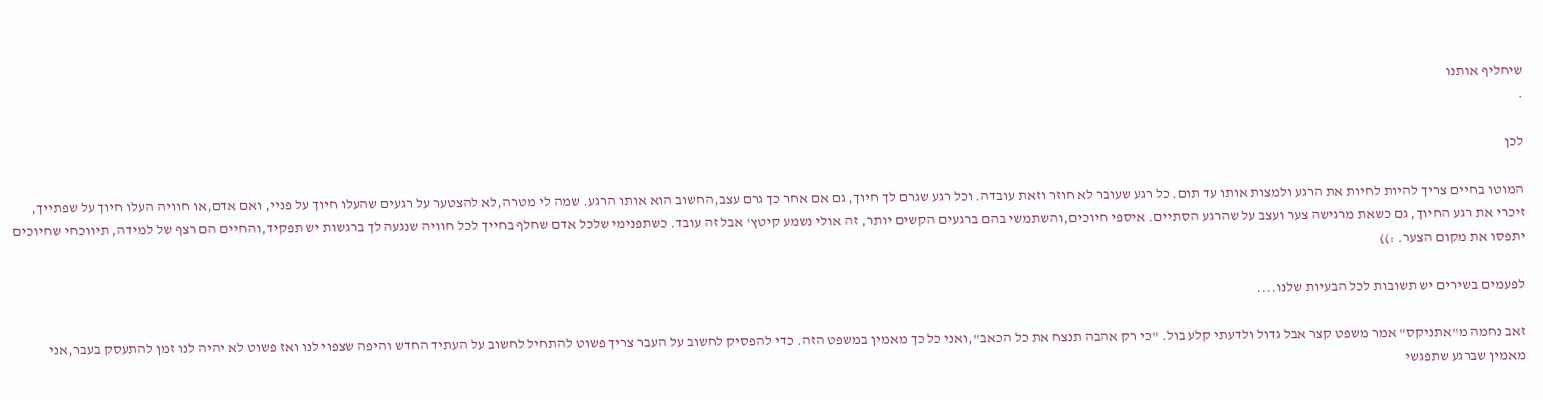שיחליף אותנו
.

לכן

המוטו בחיים צריך להיות לחיות את הרגע ולמצות אותו עד תום. כל רגע שעובר לא חוזר וזאת עובדה. וכל רגע שגרם לך חיוך, גם אם אחר כך גרם עצב,החשוב הוא אותו הרגע. שמה לי מטרה,לא להצטער על רגעים שהעלו חיוך על פניי, ואם אדם,או חוויה העלו חיוך על שפתייך, זיכרי את רגע החיוך, גם כשאת מרגישה צער ועצב על שהרגע הסתיים. איספי חיוכים,והשתמשי בהם ברגעים הקשים יותר, זה אולי נשמע קיטץ' אבל זה עובד. כשתפנימי שלכל אדם שחלף בחייך לכל חוויה שנגעה לך ברגשות יש תפקיד,והחיים הם רצף של למידה, תיווכחי שחיוכים יתפסו את מקום הצער. :))

לפעמים בשירים יש תשובות לכל הבעיות שלנו....

זאב נחמה מ"אתניקס" אמר משפט קצר אבל גדול ולדעתי קלע בול. "כי רק אהבה תנצח את כל הכאב",ואני כל כך מאמין במשפט הזה. כדי להפסיק לחשוב על העבר צריך פשוט להתחיל לחשוב על העתיד החדש והיפה שצפוי לנו ואז פשוט לא יהיה לנו זמן להתעסק בעבר,אני מאמין שברגע שתפגשי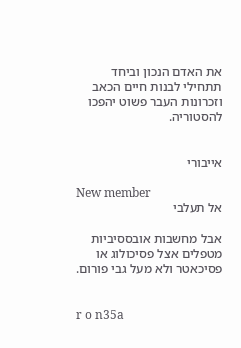את האדם הנכון וביחד תתחילי לבנות חיים הכאב וזכרונות העבר פשוט יהפכו להסטוריה.


אייבורי

New member
אל תעלבי

אבל מחשבות אובססיביות מטפלים אצל פסיכולוג או פסיכאטר ולא מעל גבי פורום.


r o n35a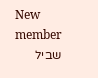New member
שביל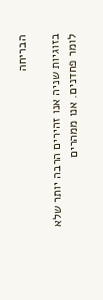הבריחה

בזוגיות שניה אנו זהירים הרבה יותר שלא לומר פחדנים. אנו ממהרים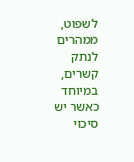לשפוט, ממהרים לנתק קשרים, במיוחד כאשר יש סיכוי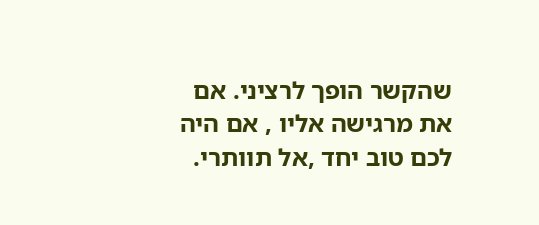שהקשר הופך לרציני. אם את מרגישה אליו , אם היה לכם טוב יחד ,אל תוותרי.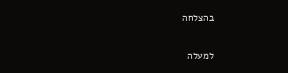בהצלחה

למעלה